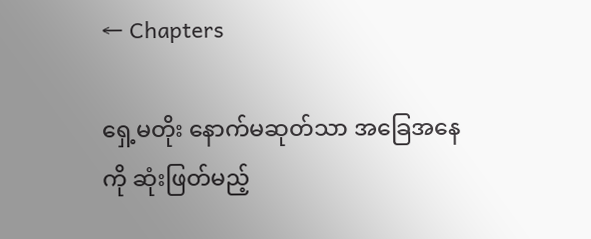← Chapters

ရှေ့မတိုး နောက်မဆုတ်သာ အခြေအနေကို ဆုံးဖြတ်မည့်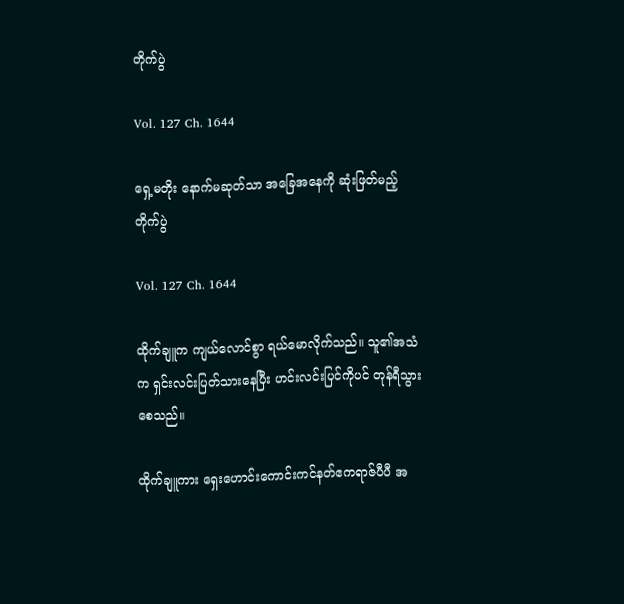တိုက်ပွဲ

Vol. 127 Ch. 1644

ရှေ့မတိုး နောက်မဆုတ်သာ အခြေအနေကို ဆုံးဖြတ်မည့် တိုက်ပွဲ

Vol. 127 Ch. 1644

ထိုက်ချူက ကျယ်လောင်စွာ ရယ်မောလိုက်သည်။ သူ၏အသံက ရှင်းလင်းပြတ်သားနေပြီး ဟင်းလင်းပြင်ကိုပင် တုန်ရီသွားစေသည်။

ထိုက်ချူကား ရှေးဟောင်းကောင်းကင်နတ်ဧကရာဇ်ပီပီ အ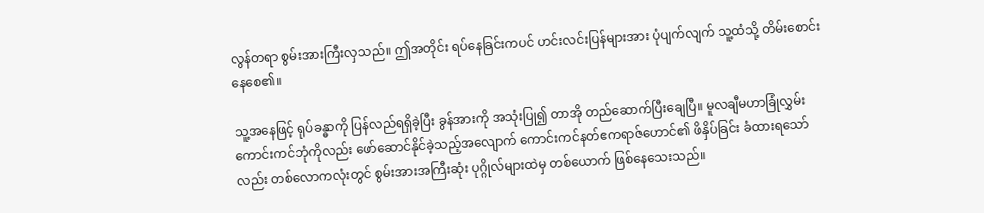လွန်တရာ စွမ်းအားကြီးလှသည်။ ဤအတိုင်း ရပ်နေခြင်းကပင် ဟင်းလင်းပြန်များအား ပုံပျက်လျက် သူ့ထံသို့ တိမ်းစောင်းနေစေ၏။

သူ့အနေဖြင့် ရုပ်ခန္ဓာကို ပြန်လည်ရရှိခဲ့ပြီး ခွန်အားကို အသုံးပြု၍ တာအို တည်ဆောက်ပြီးချေပြီ။ မူလချီမဟာခြုံလွှမ်းကောင်းကင်ဘုံကိုလည်း ဖော်ဆောင်နိုင်ခဲ့သည့်အလျောက် ကောင်းကင်နတ်ဧကရာဇ်ဟောင်၏ ဖိနှိပ်ခြင်း ခံထားရသော်လည်း တစ်လောကလုံးတွင် စွမ်းအားအကြီးဆုံး ပုဂ္ဂိုလ်များထဲမှ တစ်ယောက် ဖြစ်နေသေးသည်။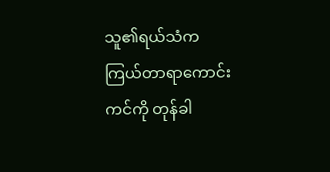သူ၏ရယ်သံက ကြယ်တာရာကောင်းကင်ကို တုန်ခါ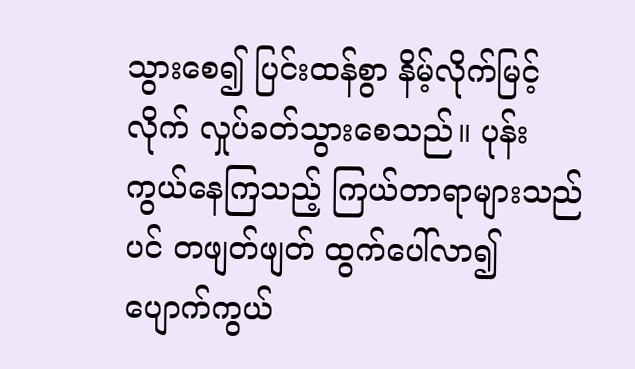သွားစေ၍ ပြင်းထန်စွာ နိမ့်လိုက်မြင့်လိုက် လှုပ်ခတ်သွားစေသည်။ ပုန်းကွယ်နေကြသည့် ကြယ်တာရာများသည်ပင် တဖျတ်ဖျတ် ထွက်ပေါ်လာ၍ ပျောက်ကွယ်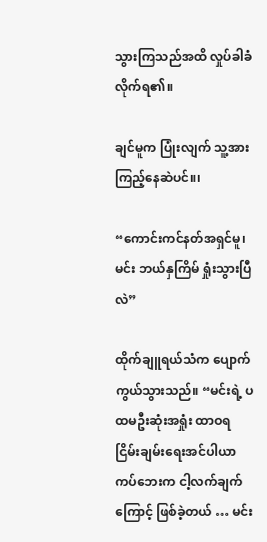သွားကြသည်အထိ လှုပ်ခါခံလိုက်ရ၏။

ချင်မူက ပြုံးလျက် သူ့အား ကြည့်နေဆဲပင်။၊

“ကောင်းကင်နတ်အရှင်မူ၊ မင်း ဘယ်နှကြိမ် ရှုံးသွားပြီလဲ”

ထိုက်ချူရယ်သံက ပျောက်ကွယ်သွားသည်။ “မင်းရဲ့ ပထမဦးဆုံးအရှုံး ထာဝရငြိမ်းချမ်းရေးအင်ပါယာကပ်ဘေးက ငါ့လက်ချက်ကြောင့် ဖြစ်ခဲ့တယ် … မင်း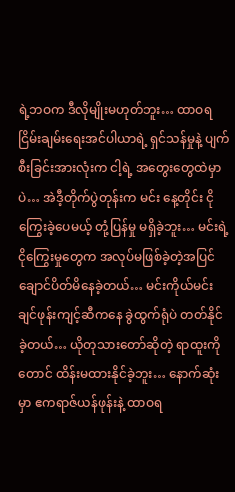ရဲ့ဘဝက ဒီလိုမျိုးမဟုတ်ဘူး… ထာဝရငြိမ်းချမ်းရေးအင်ပါယာရဲ့ ရှင်သန်မှုနဲ့ ပျက်စီးခြင်းအားလုံးက ငါ့ရဲ့ အတွေးတွေထဲမှာပဲ… အဲဒီ့တိုက်ပွဲတုန်းက မင်း နေ့တိုင်း ငိုကြွေးခဲ့ပေမယ့် တုံ့ပြန်မှု မရှိခဲ့ဘူး… မင်းရဲ့ ငိုကြွေးမှုတွေက အလုပ်မဖြစ်ခဲ့တဲ့အပြင် ချောင်ပိတ်မိနေခဲ့တယ်… မင်းကိုယ်မင်း ချင်ဖုန်းကျင့်ဆီကနေ ခွဲထွက်ရုံပဲ တတ်နိုင်ခဲ့တယ်… ယိုတုသားတော်ဆိုတဲ့ ရာထူးကိုတောင် ထိန်းမထားနိုင်ခဲ့ဘူး… နောက်ဆုံးမှာ ဧကရာဇ်ယန်ဖုန်းနဲ့ ထာဝရ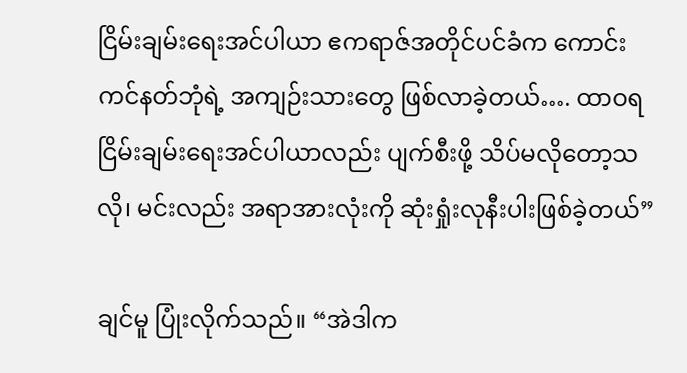ငြိမ်းချမ်းရေးအင်ပါယာ ဧကရာဇ်အတိုင်ပင်ခံက ကောင်းကင်နတ်ဘုံရဲ့ အကျဉ်းသားတွေ ဖြစ်လာခဲ့တယ်…. ထာဝရငြိမ်းချမ်းရေးအင်ပါယာလည်း ပျက်စီးဖို့ သိပ်မလိုတော့သလို၊ မင်းလည်း အရာအားလုံးကို ဆုံးရှုံးလုနီးပါးဖြစ်ခဲ့တယ်”

ချင်မူ ပြုံးလိုက်သည်။ “အဲဒါက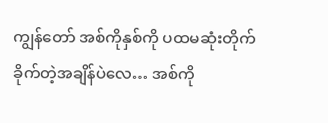ကျွန်တော် အစ်ကိုနှစ်ကို ပထမဆုံးတိုက်ခိုက်တဲ့အချိန်ပဲလေ… အစ်ကို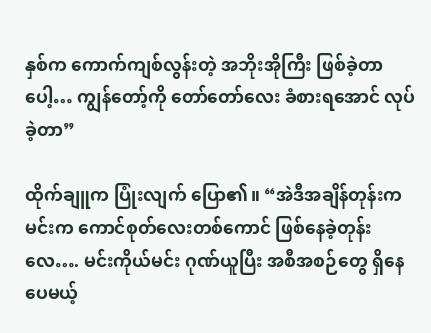နှစ်က ကောက်ကျစ်လွန်းတဲ့ အဘိုးအိုကြီး ဖြစ်ခဲ့တာပေါ့… ကျွန်တော့်ကို တော်တော်လေး ခံစားရအောင် လုပ်ခဲ့တာ”

ထိုက်ချူက ပြုံးလျက် ပြော၏။ “အဲဒီအချိန်တုန်းက မင်းက ကောင်စုတ်လေးတစ်ကောင် ဖြစ်နေခဲ့တုန်းလေ…. မင်းကိုယ်မင်း ဂုဏ်ယူပြီး အစီအစဉ်တွေ ရှိနေပေမယ့်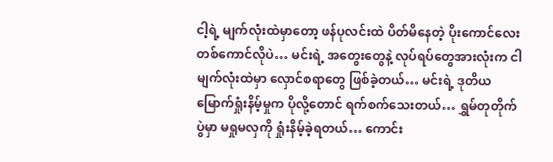ငါ့ရဲ့ မျက်လုံးထဲမှာတော့ ဖန်ပုလင်းထဲ ပိတ်မိနေတဲ့ ပိုးကောင်လေးတစ်ကောင်လိုပဲ… မင်းရဲ့ အတွေးတွေနဲ့ လုပ်ရပ်တွေအားလုံးက ငါမျက်လုံးထဲမှာ လှောင်စရာတွေ ဖြစ်ခဲ့တယ်… မင်းရဲ့ ဒုတိယမြောက်ရှုံးနိမ့်မှုက ပိုလို့တောင် ရက်စက်သေးတယ်… ရွှမ်တုတိုက်ပွဲမှာ မရှုမလှကို ရှုံးနိမ့်ခဲ့ရတယ်… ကောင်း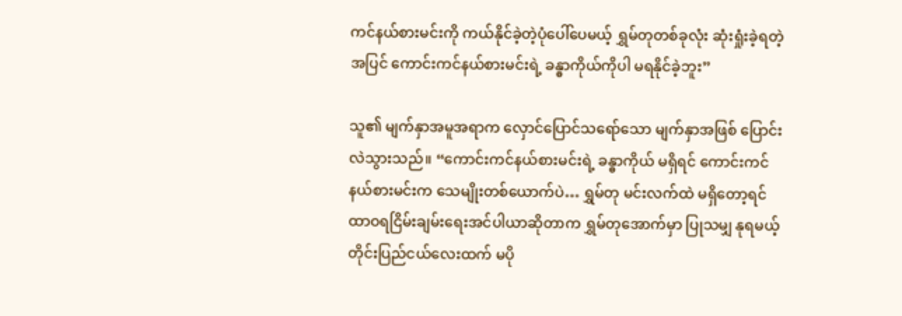ကင်နယ်စားမင်းကို ကယ်နိုင်ခဲ့တဲ့ပုံပေါ်ပေမယ့် ရွှမ်တုတစ်ခုလုံး ဆုံးရှုံးခဲ့ရတဲ့အပြင် ကောင်းကင်နယ်စားမင်းရဲ့ ခန္ဓာကိုယ်ကိုပါ မရနိုင်ခဲ့ဘူး”

သူ၏ မျက်နှာအမူအရာက လှောင်ပြောင်သရော်သော မျက်နှာအဖြစ် ပြောင်းလဲသွားသည်။ “ကောင်းကင်နယ်စားမင်းရဲ့ ခန္ဓာကိုယ် မရှိရင် ကောင်းကင်နယ်စားမင်းက သေမျိုးတစ်ယောက်ပဲ… ရွှမ်တု မင်းလက်ထဲ မရှိတော့ရင် ထာဝရငြိမ်းချမ်းရေးအင်ပါယာဆိုတာက ရွှမ်တုအောက်မှာ ပြုသမျှ နုရမယ့် တိုင်းပြည်ငယ်လေးထက် မပို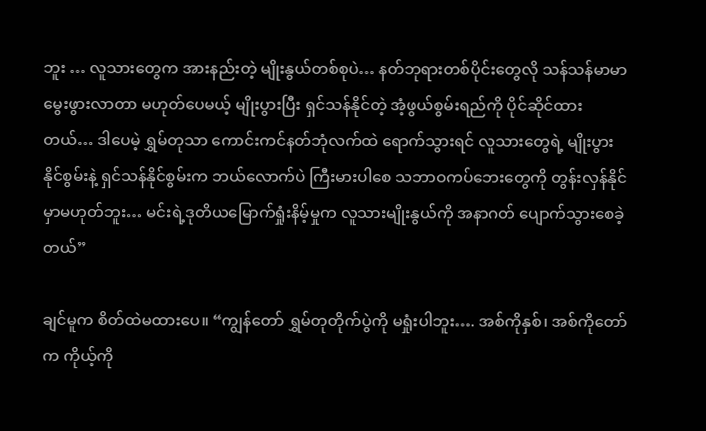ဘူး … လူသားတွေက အားနည်းတဲ့ မျိုးနွယ်တစ်စုပဲ… နတ်ဘုရားတစ်ပိုင်းတွေလို သန်သန်မာမာ မွေးဖွားလာတာ မဟုတ်ပေမယ့် မျိုးပွားပြီး ရှင်သန်နိုင်တဲ့ အံ့ဖွယ်စွမ်းရည်ကို ပိုင်ဆိုင်ထားတယ်… ဒါပေမဲ့ ရွှမ်တုသာ ကောင်းကင်နတ်ဘုံလက်ထဲ ရောက်သွားရင် လူသားတွေရဲ့ မျိုးပွားနိုင်စွမ်းနဲ့ ရှင်သန်နိုင်စွမ်းက ဘယ်လောက်ပဲ ကြီးမားပါစေ သဘာဝကပ်ဘေးတွေကို တွန်းလှန်နိုင်မှာမဟုတ်ဘူး… မင်းရဲ့ဒုတိယမြောက်ရှုံးနိမ့်မှုက လူသားမျိုးနွယ်ကို အနာဂတ် ပျောက်သွားစေခဲ့တယ်”

ချင်မူက စိတ်ထဲမထားပေ။ “ကျွန်တော် ရွှမ်တုတိုက်ပွဲကို မရှုံးပါဘူး…. အစ်ကိုနှစ်၊ အစ်ကိုတော်က ကိုယ့်ကို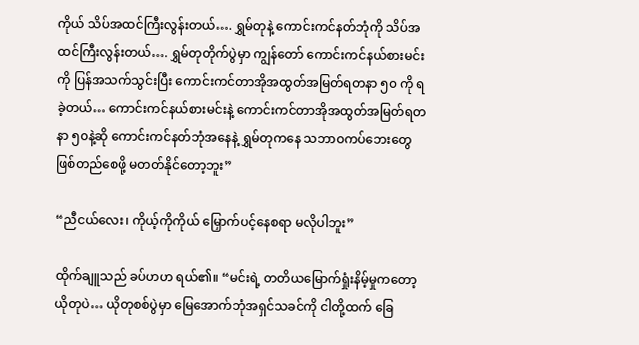ကိုယ် သိပ်အထင်ကြီးလွန်းတယ်…. ရွှမ်တုနဲ့ ကောင်းကင်နတ်ဘုံကို သိပ်အထင်ကြီးလွန်းတယ်…. ရွှမ်တုတိုက်ပွဲမှာ ကျွန်တော် ကောင်းကင်နယ်စားမင်းကို ပြန်အသက်သွင်းပြီး ကောင်းကင်တာအိုအထွတ်အမြတ်ရတနာ ၅၀ ကို ရခဲ့တယ်… ကောင်းကင်နယ်စားမင်းနဲ့ ကောင်းကင်တာအိုအထွတ်အမြတ်ရတနာ ၅၀နဲ့ဆို ကောင်းကင်နတ်ဘုံအနေနဲ့ ရွှမ်တုကနေ သဘာဝကပ်ဘေးတွေ ဖြစ်တည်စေဖို့ မတတ်နိုင်တော့ဘူး”

“ညီငယ်လေး၊ ကိုယ့်ကိုကိုယ် မြှောက်ပင့်နေစရာ မလိုပါဘူး”

ထိုက်ချူသည် ခပ်ဟဟ ရယ်၏။ “မင်းရဲ့ တတိယမြောက်ရှုံးနိမ့်မှုကတော့ ယိုတုပဲ… ယိုတုစစ်ပွဲမှာ မြေအောက်ဘုံအရှင်သခင်ကို ငါတို့ထက် ခြေ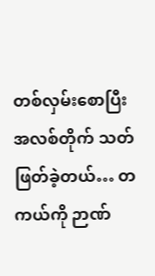တစ်လှမ်းစောပြီး အလစ်တိုက် သတ်ဖြတ်ခဲ့တယ်… တကယ်ကို ဉာဏ်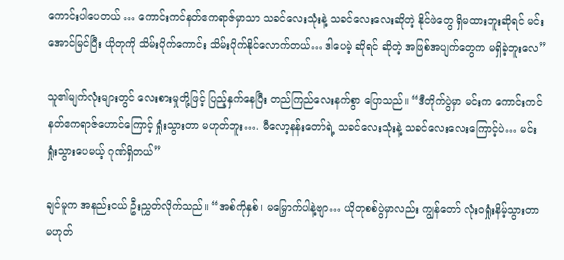ကောင်းပါပေတယ် … ကောင်းကင်နတ်ဧကရာဇ်မှာသာ သခင်လေးသုံးနဲ့ သခင်လေးလေးဆိုတဲ့ နိုင်ဖဲတွေ ရှိမထားဘူးဆိုရင် မင်း အောင်မြင်ပြီး ယိုတုကို သိမ်းပိုက်ကောင်း သိမ်းပိုက်နိုင်လောက်တယ်… ဒါပေမဲ့ ဆိုရင် ဆိုတဲ့ အဖြစ်အပျက်တွေက မရှိခဲ့ဘူးလေ”

သူ၏မျက်လုံးများတွင် လေးစားမှုတို့ဖြင့် ပြည့်နှက်နေပြီး တည်ကြည်လေးနက်စွာ ပြောသည်။ “ဒီတိုက်ပွဲမှာ မင်းက ကောင်းကင်နတ်ဧကရာဇ်ဟောင်ကြောင့် ရှုံးသွားတာ မဟုတ်ဘူး…. မီလော့နန်းတော်ရဲ့ သခင်လေးသုံးနဲ့ သခင်လေးလေးကြောင့်ပဲ… မင်း ရှုံးသွားပေမယ့် ဂုဏ်ရှိတယ်”

ချင်မူက အနည်းငယ် ဦးညွှတ်လိုက်သည်။ “အစ်ကိုနှစ်၊ မမြှောက်ပါနဲ့ဗျာ… ယိုတုစစ်ပွဲမှာလည်း ကျွန်တော် လုံးဝရှုံးနိမ့်သွားတာ မဟုတ်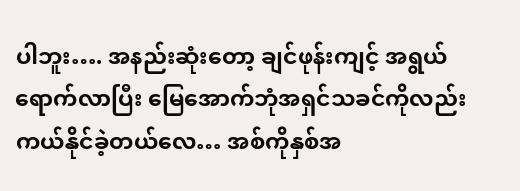ပါဘူး…. အနည်းဆုံးတော့ ချင်ဖုန်းကျင့် အရွယ်ရောက်လာပြီး မြေအောက်ဘုံအရှင်သခင်ကိုလည်း ကယ်နိုင်ခဲ့တယ်လေ… အစ်ကိုနှစ်အ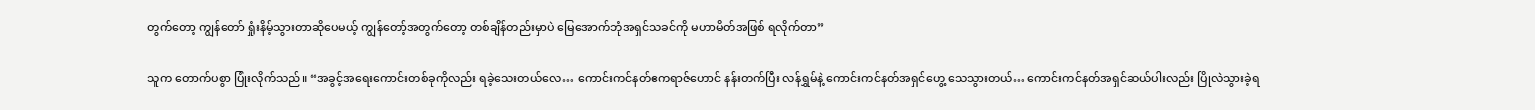တွက်တော့ ကျွန်တော် ရှုံးနိမ့်သွားတာဆိုပေမယ့် ကျွန်တော့်အတွက်တော့ တစ်ချိန်တည်းမှာပဲ မြေအောက်ဘုံအရှင်သခင်ကို မဟာမိတ်အဖြစ် ရလိုက်တာ”

သူက တောက်ပစွာ ပြုံးလိုက်သည်။ “အခွင့်အရေးကောင်းတစ်ခုကိုလည်း ရခဲ့သေးတယ်လေ… ကောင်းကင်နတ်ဧကရာဇ်ဟောင် နန်းတက်ပြီး လန်ရွှမ်နဲ့ ကောင်းကင်နတ်အရှင်ဟွေ့ သေသွားတယ်… ကောင်းကင်နတ်အရှင်ဆယ်ပါးလည်း ပြိုလဲသွားခဲ့ရ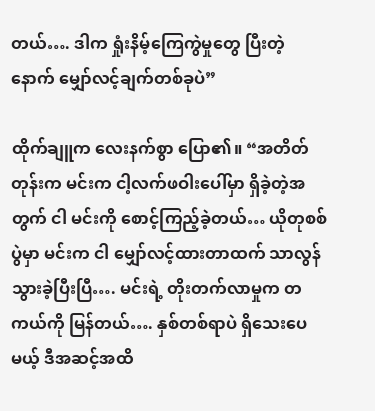တယ်…. ဒါက ရှုံးနိမ့်ကြေကွဲမှုတွေ ပြီးတဲ့နောက် မျှော်လင့်ချက်တစ်ခုပဲ”

ထိုက်ချူက လေးနက်စွာ ပြော၏။ “အတိတ်တုန်းက မင်းက ငါ့လက်ဖဝါးပေါ်မှာ ရှိခဲ့တဲ့အတွက် ငါ မင်းကို စောင့်ကြည့်ခဲ့တယ်… ယိုတုစစ်ပွဲမှာ မင်းက ငါ မျှော်လင့်ထားတာထက် သာလွန်သွားခဲ့ပြီးပြီ…. မင်းရဲ့ တိုးတက်လာမှုက တကယ်ကို မြန်တယ်…. နှစ်တစ်ရာပဲ ရှိသေးပေမယ့် ဒီအဆင့်အထိ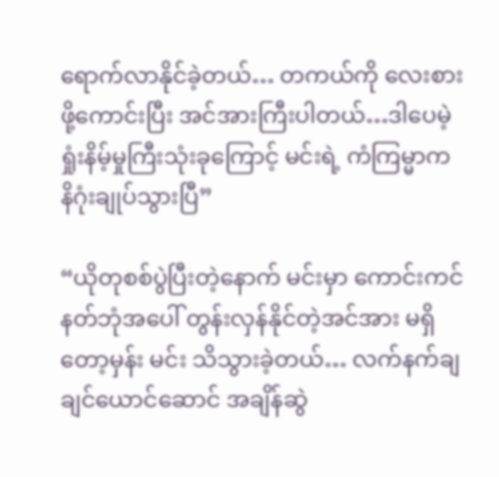ရောက်လာနိုင်ခဲ့တယ်… တကယ်ကို လေးစားဖို့ကောင်းပြီး အင်အားကြီးပါတယ်…ဒါပေမဲ့ ရှုံးနိမ့်မှုကြီးသုံးခုကြောင့် မင်းရဲ့ ကံကြမ္မာက နိဂုံးချုပ်သွားပြီ”

“ယိုတုစစ်ပွဲပြီးတဲ့နောက် မင်းမှာ ကောင်းကင်နတ်ဘုံအပေါ် တွန်းလှန်နိုင်တဲ့အင်အား မရှိတော့မှန်း မင်း သိသွားခဲ့တယ်… လက်နက်ချချင်ယောင်ဆောင် အချိန်ဆွဲ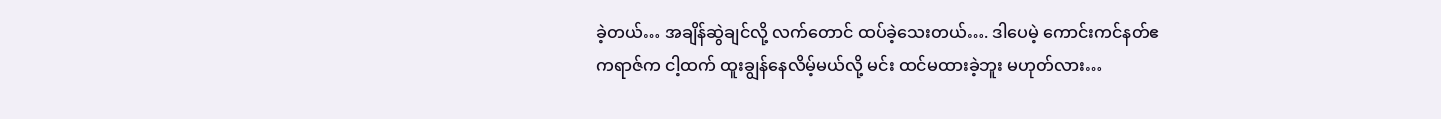ခဲ့တယ်… အချိန်ဆွဲချင်လို့ လက်တောင် ထပ်ခဲ့သေးတယ်…. ဒါပေမဲ့ ကောင်းကင်နတ်ဧကရာဇ်က ငါ့ထက် ထူးချွန်နေလိမ့်မယ်လို့ မင်း ထင်မထားခဲ့ဘူး မဟုတ်လား…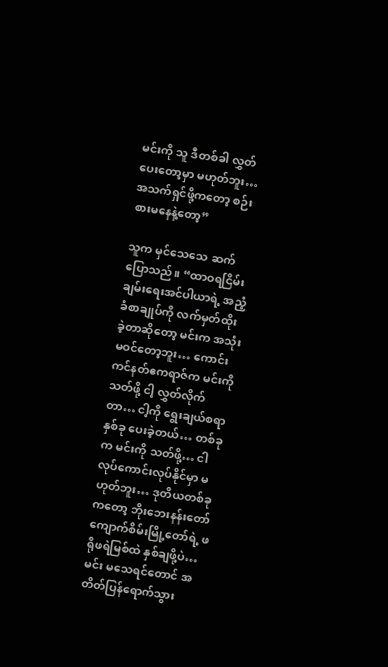မင်းကို သူ ဒီတစ်ခါ လွှတ်ပေးတော့မှာ မဟုတ်ဘူး… အသက်ရှင်ဖို့ကတော့ စဉ်းစားမနေနဲ့တော့”

သူက မှင်သေသေ ဆက်ပြောသည်။ “ထာဝရငြိမ်းချမ်းရေးအင်ပါယာရဲ့ အညံ့ခံစာချုပ်ကို လက်မှတ်ထိုးခဲ့တာဆိုတော့ မင်းက အသုံးမဝင်တော့ဘူး… ကောင်းကင်နတ်ဧကရာဇ်က မင်းကို သတ်ဖို့ ငါ့ လွှတ်လိုက်တာ… ငါ့ကို ရွေးချယ်စရာနှစ်ခု ပေးခဲ့တယ်… တစ်ခုက မင်းကို သတ်ဖို့… ငါ လုပ်ကောင်းလုပ်နိုင်မှာ မဟုတ်ဘူး… ဒုတိယတစ်ခုကတော့ ဘိုးဘေးနန်းတော် ကျောက်စိမ်းမြို့တော်ရဲ့ ဖရိုဖရဲမြစ်ထဲ နှစ်ချဖို့ပဲ… မင်း မသေရင်တောင် အတိတ်ပြန်ရောက်သွား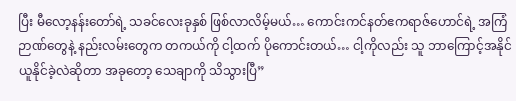ပြီး မီလော့နန်းတော်ရဲ့ သခင်လေးခုနှစ် ဖြစ်လာလိမ့်မယ်… ကောင်းကင်နတ်ဧကရာဇ်ဟောင်ရဲ့ အကြံဉာဏ်တွေနဲ့ နည်းလမ်းတွေက တကယ်ကို ငါ့ထက် ပိုကောင်းတယ်… ငါ့ကိုလည်း သူ ဘာကြောင့်အနိုင်ယူနိုင်ခဲ့လဲဆိုတာ အခုတော့ သေချာကို သိသွားပြီ”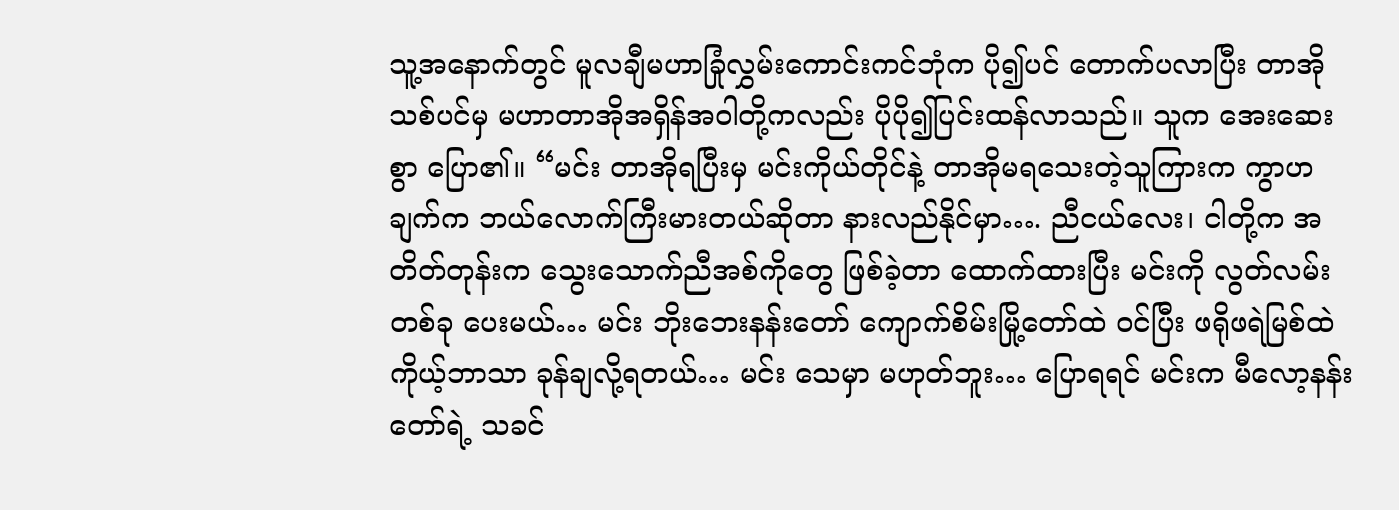သူ့အနောက်တွင် မူလချီမဟာခြုံလွှမ်းကောင်းကင်ဘုံက ပို၍ပင် တောက်ပလာပြီး တာအိုသစ်ပင်မှ မဟာတာအိုအရှိန်အဝါတို့ကလည်း ပိုပို၍ပြင်းထန်လာသည်။ သူက အေးဆေးစွာ ပြော၏။ “မင်း တာအိုရပြီးမှ မင်းကိုယ်တိုင်နဲ့ တာအိုမရသေးတဲ့သူကြားက ကွာဟချက်က ဘယ်လောက်ကြီးမားတယ်ဆိုတာ နားလည်နိုင်မှာ…. ညီငယ်လေး၊ ငါတို့က အတိတ်တုန်းက သွေးသောက်ညီအစ်ကိုတွေ ဖြစ်ခဲ့တာ ထောက်ထားပြီး မင်းကို လွတ်လမ်းတစ်ခု ပေးမယ်… မင်း ဘိုးဘေးနန်းတော် ကျောက်စိမ်းမြို့တော်ထဲ ဝင်ပြီး ဖရိုဖရဲမြစ်ထဲ ကိုယ့်ဘာသာ ခုန်ချလို့ရတယ်… မင်း သေမှာ မဟုတ်ဘူး… ပြောရရင် မင်းက မီလော့နန်းတော်ရဲ့ သခင်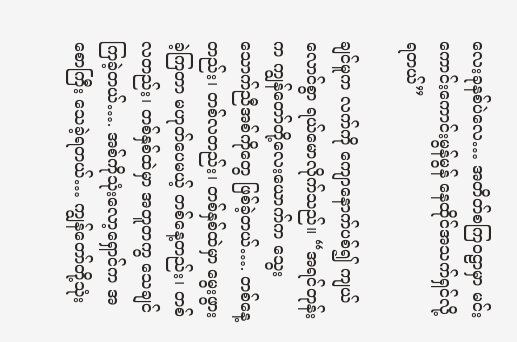လေးခုနစ်ပဲလေ… အတိတ်စကြ၀ဠာမှာ မင်း ကောင်းကောင်းမွန်မွန် နေထိုင်အသက်ရှင်လို့ရတယ်”

ချင်မူက လက်ကို ကျောနောက်ပစ်၍ ကျယ်လောင်စွာ ရယ်မောလိုက်သည်။ “အရင်တုန်းက ကျွန်တော်တို့လေးယောက်က သွေးသောက်ညီအစ်ကိုတွေ ဖြစ်ခဲ့တယ်…. တစ်နေ့တည်း၊ တစ်လတည်း၊ တစ်နှစ်ထဲမှာ မွေးဖွားခဲ့ကြတာ မဟုတ်ပေမယ့် တစ်နေ့တည်း၊ တစ်လတည်း၊ တစ်နှစ်ထဲမှာ အတူတကွ သေချင်ကြခဲ့တယ်…. အစ်ကိုသုံးလော့ရှောင်က အစောကြီး သေခဲ့ရတယ်… ကျွန်တော်တို့သုံး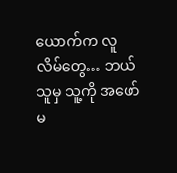ယောက်က လူလိမ်တွေ… ဘယ်သူမှ သူ့ကို အဖော်မ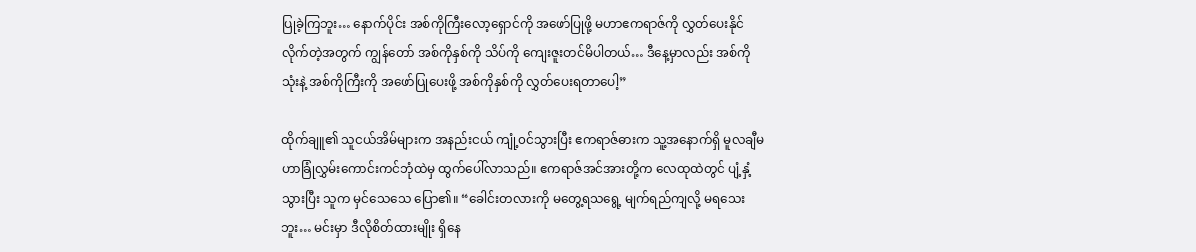ပြုခဲ့ကြဘူး… နောက်ပိုင်း အစ်ကိုကြီးလော့ရှောင်ကို အဖော်ပြုဖို့ မဟာဧကရာဇ်ကို လွှတ်ပေးနိုင်လိုက်တဲ့အတွက် ကျွန်တော် အစ်ကိုနှစ်ကို သိပ်ကို ကျေးဇူးတင်မိပါတယ်… ဒီနေ့မှာလည်း အစ်ကိုသုံးနဲ့ အစ်ကိုကြီးကို အဖော်ပြုပေးဖို့ အစ်ကိုနှစ်ကို လွှတ်ပေးရတာပေါ့”

ထိုက်ချူ၏ သူငယ်အိမ်များက အနည်းငယ် ကျုံ့၀င်သွားပြီး ဧကရာဇ်ဓားက သူ့အနောက်ရှိ မူလချီမဟာခြုံလွှမ်းကောင်းကင်ဘုံထဲမှ ထွက်ပေါ်လာသည်။ ဧကရာဇ်အင်အားတို့က လေထုထဲတွင် ပျံ့နှံ့သွားပြီး သူက မှင်သေသေ ပြော၏။ “ခေါင်းတလားကို မတွေ့ရသရွေ့ မျက်ရည်ကျလို့ မရသေးဘူး… မင်းမှာ ဒီလိုစိတ်ထားမျိုး ရှိနေ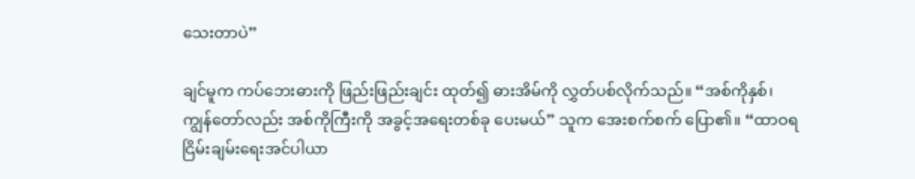သေးတာပဲ”

ချင်မူက ကပ်ဘေးဓားကို ဖြည်းဖြည်းချင်း ထုတ်၍ ဓားအိမ်ကို လွှတ်ပစ်လိုက်သည်။ “အစ်ကိုနှစ်၊ ကျွန်တော်လည်း အစ်ကိုကြီးကို အခွင့်အရေးတစ်ခု ပေးမယ်” သူက အေးစက်စက် ပြော၏။ “ထာဝရငြိမ်းချမ်းရေးအင်ပါယာ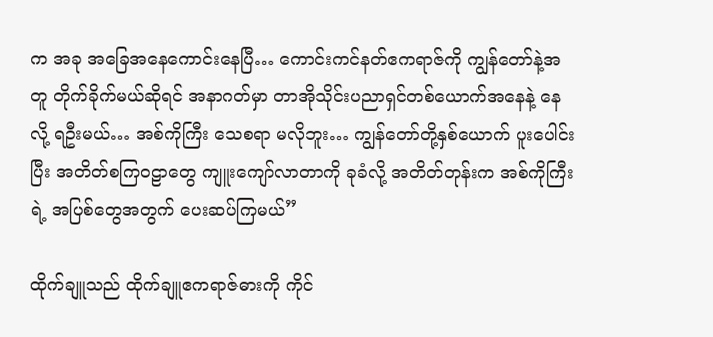က အခု အခြေအနေကောင်းနေပြီ… ကောင်းကင်နတ်ဧကရာဇ်ကို ကျွန်တော်နဲ့အတူ တိုက်ခိုက်မယ်ဆိုရင် အနာဂတ်မှာ တာအိုသိုင်းပညာရှင်တစ်ယောက်အနေနဲ့ နေလို့ ရဦးမယ်… အစ်ကိုကြီး သေစရာ မလိုဘူး… ကျွန်တော်တို့နှစ်ယောက် ပူးပေါင်းပြီး အတိတ်စကြ၀ဠာတွေ ကျူးကျော်လာတာကို ခုခံလို့ အတိတ်တုန်းက အစ်ကိုကြီးရဲ့ အပြစ်တွေအတွက် ပေးဆပ်ကြမယ်”

ထိုက်ချူသည် ထိုက်ချူဧကရာဇ်ဓားကို ကိုင်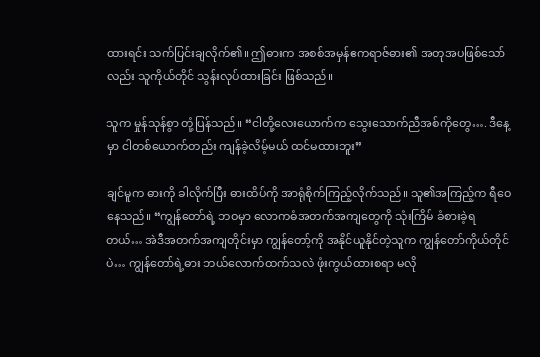ထားရင်း သက်ပြင်းချလိုက်၏။ ဤဓားက အစစ်အမှန်ဧကရာဇ်ဓား၏ အတုအပဖြစ်သော်လည်း သူကိုယ်တိုင် သွန်းလုပ်ထားခြင်း ဖြစ်သည်။

သူက မှုန်သုန်စွာ တုံ့ပြန်သည်။ “ငါတို့လေးယောက်က သွေးသောက်ညီအစ်ကိုတွေ…. ဒီနေ့မှာ ငါတစ်ယောက်တည်း ကျန်ခဲ့လိမ့်မယ် ထင်မထားဘူး”

ချင်မူက ဓားကို ခါလိုက်ပြီး ဓားထိပ်ကို အာရုံစိုက်ကြည့်လိုက်သည်။ သူ၏အကြည့်က ရီဝေနေသည်။ “ကျွန်တော်ရဲ့ ဘဝမှာ လောကဓံအတက်အကျတွေကို သုံးကြိမ် ခံစားခဲ့ရတယ်… အဲဒီအတက်အကျတိုင်းမှာ ကျွန်တော့်ကို အနိုင်ယူနိုင်တဲ့သူက ကျွန်တော်ကိုယ်တိုင်ပဲ… ကျွန်တော်ရဲ့ဓား ဘယ်လောက်ထက်သလဲ ဖုံးကွယ်ထားစရာ မလို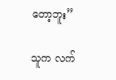တော့ဘူး”

သူက လက်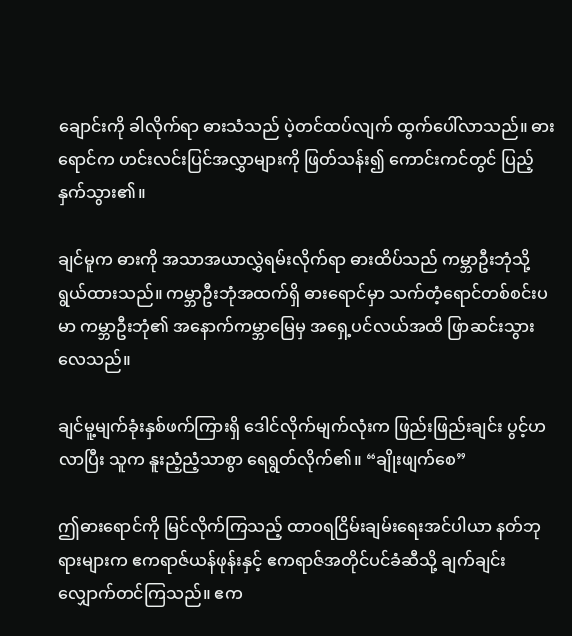ချောင်းကို ခါလိုက်ရာ ဓားသံသည် ပဲ့တင်ထပ်လျက် ထွက်ပေါ်လာသည်။ ဓားရောင်က ဟင်းလင်းပြင်အလွှာများကို ဖြတ်သန်း၍ ကောင်းကင်တွင် ပြည့်နှက်သွား၏။

ချင်မူက ဓားကို အသာအယာလွှဲရမ်းလိုက်ရာ ဓားထိပ်သည် ကမ္ဘာဦးဘုံသို့ ရွယ်ထားသည်။ ကမ္ဘာဦးဘုံအထက်ရှိ ဓားရောင်မှာ သက်တံ့ရောင်တစ်စင်းပမာ ကမ္ဘာဦးဘုံ၏ အနောက်ကမ္ဘာမြေမှ အရှေ့ပင်လယ်အထိ ဖြာဆင်းသွားလေသည်။

ချင်မူ့မျက်ခုံးနှစ်ဖက်ကြားရှိ ဒေါင်လိုက်မျက်လုံးက ဖြည်းဖြည်းချင်း ပွင့်ဟလာပြီး သူက နူးညံ့ညံ့သာစွာ ရေရွတ်လိုက်၏။ “ချိုးဖျက်စေ”

ဤဓားရောင်ကို မြင်လိုက်ကြသည့် ထာဝရငြိမ်းချမ်းရေးအင်ပါယာ နတ်ဘုရားများက ဧကရာဇ်ယန်ဖုန်းနှင့် ဧကရာဇ်အတိုင်ပင်ခံဆီသို့ ချက်ချင်း လျှောက်တင်ကြသည်။ ဧက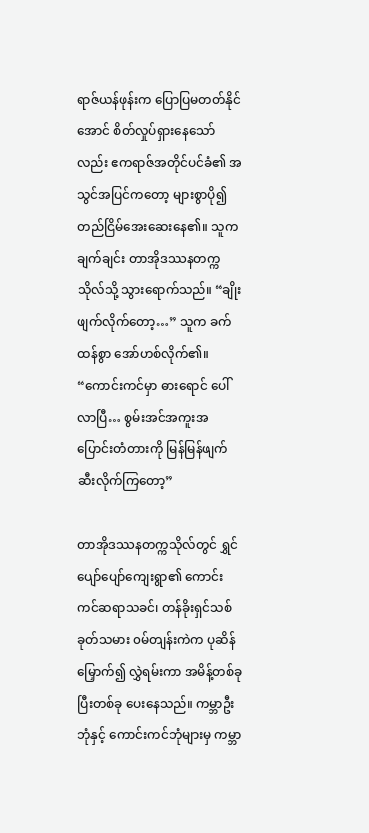ရာဇ်ယန်ဖုန်းက ပြောပြမတတ်နိုင်အောင် စိတ်လှုပ်ရှားနေသော်လည်း ဧကရာဇ်အတိုင်ပင်ခံ၏ အသွင်အပြင်ကတော့ များစွာပို၍ တည်ငြိမ်အေးဆေးနေ၏။ သူက ချက်ချင်း တာအိုဒဿနတက္ကသိုလ်သို့ သွားရောက်သည်။ “ချိုးဖျက်လိုက်တော့…” သူက ခက်ထန်စွာ အော်ဟစ်လိုက်၏။ “ကောင်းကင်မှာ ဓားရောင် ပေါ်လာပြီ… စွမ်းအင်အကူးအပြောင်းတံတားကို မြန်မြန်ဖျက်ဆီးလိုက်ကြတော့”

တာအိုဒဿနတက္ကသိုလ်တွင် ရွှင်ပျော်ပျော်ကျေးရွာ၏ ကောင်းကင်ဆရာသခင်၊ တန်ခိုးရှင်သစ်ခုတ်သမား ၀မ်တျန်းကဲက ပုဆိန်မြှောက်၍ လွှဲရမ်းကာ အမိန့်တစ်ခုပြီးတစ်ခု ပေးနေသည်။ ကမ္ဘာဦးဘုံနှင့် ကောင်းကင်ဘုံများမှ ကမ္ဘာ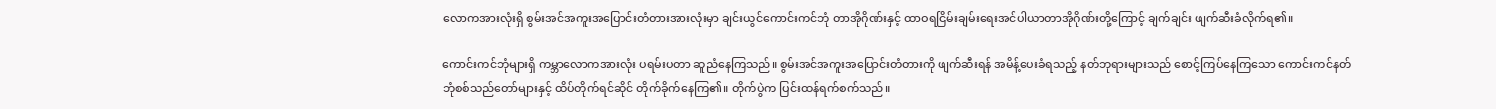လောကအားလုံးရှိ စွမ်းအင်အကူးအပြောင်းတံတားအားလုံးမှာ ချင်းယွင်ကောင်းကင်ဘုံ တာအိုဂိုဏ်းနှင့် ထာဝရငြိမ်းချမ်းရေးအင်ပါယာတာအိုဂိုဏ်းတို့ကြောင့် ချက်ချင်း ဖျက်ဆီးခံလိုက်ရ၏။

ကောင်းကင်ဘုံများရှိ ကမ္ဘာလောကအားလုံး ပရမ်းပတာ ဆူညံနေကြသည်။ စွမ်းအင်အကူးအပြောင်းတံတားကို ဖျက်ဆီးရန် အမိန့်ပေးခံရသည့် နတ်ဘုရားများသည် စောင့်ကြပ်နေကြသော ကောင်းကင်နတ်ဘုံစစ်သည်တော်များနှင့် ထိပ်တိုက်ရင်ဆိုင် တိုက်ခိုက်နေကြ၏။ တိုက်ပွဲက ပြင်းထန်ရက်စက်သည်။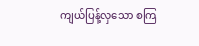ကျယ်ပြန့်လှသော စကြ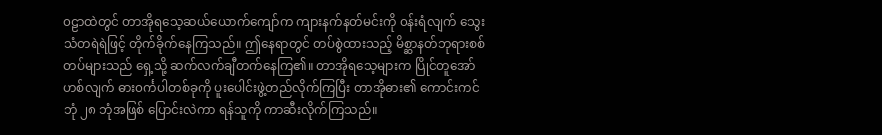၀ဠာထဲတွင် တာအိုရသေ့ဆယ်ယောက်ကျော်က ကျားနက်နတ်မင်းကို ၀န်းရံလျက် သွေးသံတရဲရဲဖြင့် တိုက်ခိုက်နေကြသည်။ ဤနေရာတွင် တပ်စွဲထားသည့် မိစ္ဆာနတ်ဘုရားစစ်တပ်များသည် ရှေ့သို့ ဆက်လက်ချီတက်နေကြ၏။ တာအိုရသေ့များက ပြိုင်တူအော်ဟစ်လျက် ဓား၀င်္ကပါတစ်ခုကို ပူးပေါင်းဖွဲ့တည်လိုက်ကြပြီး တာအိုဓား၏ ကောင်းကင်ဘုံ ၂၈ ဘုံအဖြစ် ပြောင်းလဲကာ ရန်သူကို ကာဆီးလိုက်ကြသည်။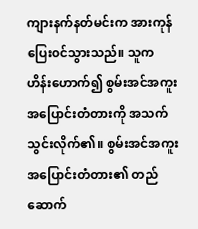ကျားနက်နတ်မင်းက အားကုန်ပြေး၀င်သွားသည်။ သူက ဟိန်းဟောက်၍ စွမ်းအင်အကူးအပြောင်းတံတားကို အသက်သွင်းလိုက်၏။ စွမ်းအင်အကူးအပြောင်းတံတား၏ တည်ဆောက်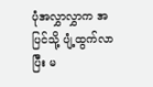ပုံအလွှာလွှာက ‌အပြင်သို့ ပျံ့ထွက်လာပြီး မ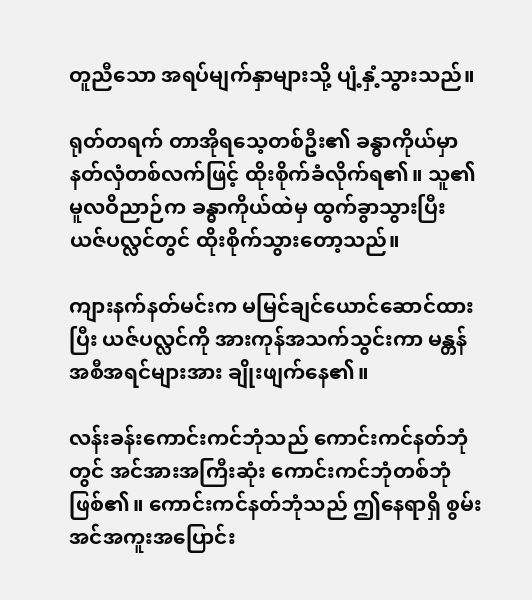တူညီသော အရပ်မျက်နှာများသို့ ပျံ့နှံ့သွားသည်။

ရုတ်တရက် တာအိုရသေ့တစ်ဦး၏ ခန္ဓာကိုယ်မှာ နတ်လှံတစ်လက်ဖြင့် ထိုးစိုက်ခံလိုက်ရ၏။ သူ၏ မူလဝိညာဉ်က ခန္ဓာကိုယ်ထဲမှ ထွက်ခွာသွားပြီး ယဇ်ပလ္လင်တွင် ထိုးစိုက်သွားတော့သည်။

ကျားနက်နတ်မင်းက မမြင်ချင်ယောင်ဆောင်ထားပြီး ယဇ်ပလ္လင်ကို အားကုန်အသက်သွင်းကာ မန္တန်အစီအရင်များအား ချိုးဖျက်နေ၏။

လန်းခန်းကောင်းကင်ဘုံသည် ကောင်းကင်နတ်ဘုံတွင် အင်အားအကြီးဆုံး ကောင်းကင်ဘုံတစ်ဘုံ ဖြစ်၏။ ကောင်းကင်နတ်ဘုံသည် ဤနေရာရှိ စွမ်းအင်အကူးအပြောင်း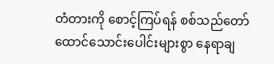တံတားကို စောင့်ကြပ်ရန် စစ်သည်တော်ထောင်သောင်းပေါင်းများစွာ နေရာချ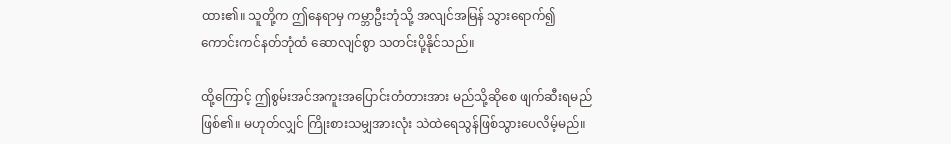ထား၏။ သူတို့က ဤနေရာမှ ကမ္ဘာဦးဘုံသို့ အလျင်အမြန် သွားရောက်၍ ကောင်းကင်နတ်ဘုံထံ ဆောလျင်စွာ သတင်းပို့နိုင်သည်။

ထို့ကြောင့် ဤစွမ်းအင်အကူး‌အပြောင်းတံတားအား မည်သို့ဆိုစေ ဖျက်ဆီးရမည်ဖြစ်၏။ မဟုတ်လျှင် ကြိုးစားသမျှအားလုံး သဲထဲရေသွန်ဖြစ်သွားပေလိမ့်မည်။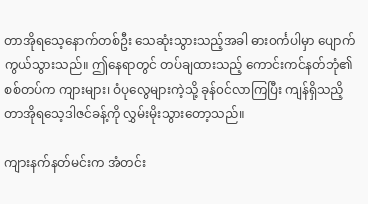တာအိုရသေ့နောက်တစ်ဦး သေဆုံးသွားသည့်အခါ ဓား၀င်္ကပါမှာ ပျောက်ကွယ်သွားသည်။ ဤနေရာတွင် တပ်ချထားသည့် ကောင်းကင်နတ်ဘုံ၏ စစ်တပ်က ကျားများ၊ ဝံပုလွေများကဲ့သို့ ခုန်၀င်လာကြပြီး ကျန်ရှိသညိ့ တာအိုရသေ့ဒါဇင်ခန့်ကို လွှမ်းမိုးသွားတော့သည်။

ကျားနက်နတ်မင်းက အံတင်း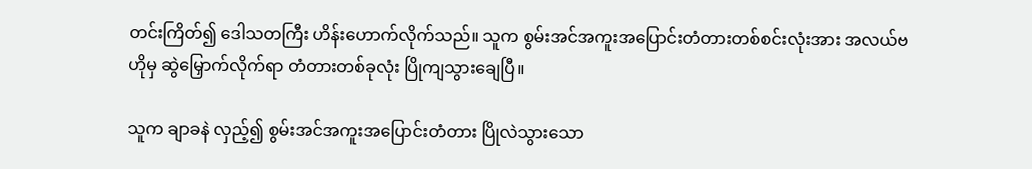တင်းကြိတ်၍ ဒေါသတကြီး ဟိန်းဟောက်လိုက်သည်။ သူက စွမ်းအင်အကူးအပြောင်းတံတားတစ်စင်းလုံးအား အလယ်ဗဟိုမှ ‌ဆွဲမြှောက်လိုက်ရာ တံတားတစ်ခုလုံး ပြိုကျသွားချေပြီ။

သူက ချာခနဲ လှည့်၍ စွမ်းအင်အကူးအပြောင်းတံတား ပြိုလဲသွားသော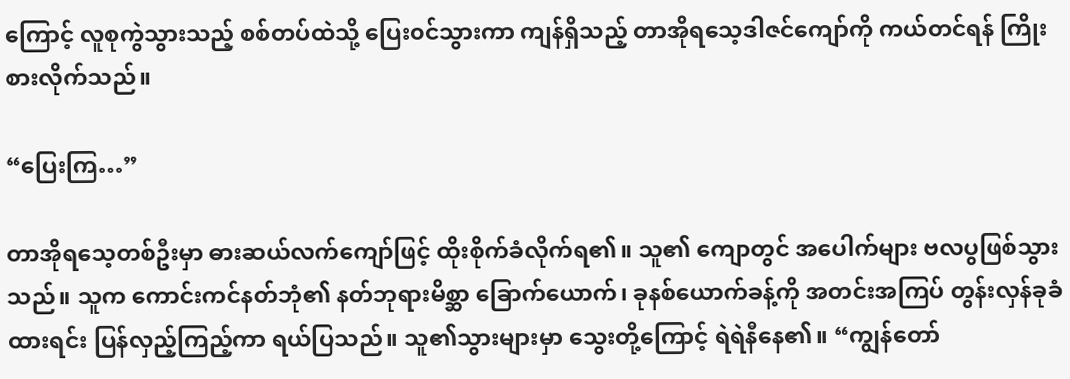ကြောင့် လူစုကွဲသွားသည့် စစ်တပ်ထဲသို့ ပြေး၀င်သွားကာ ကျန်ရှိသည့် တာအိုရသေ့ဒါဇင်ကျော်ကို ကယ်တင်ရန် ကြိုးစားလိုက်သည်။

“ပြေးကြ…”

တာအိုရသေ့တစ်ဦးမှာ ဓားဆယ်လက်ကျော်ဖြင့် ထိုးစိုက်ခံလိုက်ရ၏။ သူ၏ ကျောတွင် အပေါက်များ ဗလပွဖြစ်သွားသည်။ သူက ကောင်းကင်နတ်ဘုံ၏ နတ်ဘုရားမိစ္ဆာ ခြောက်ယောက်၊ ခုနစ်ယောက်ခန့်ကို အတင်းအကြပ် တွန်းလှန်ခုခံထားရင်း ပြန်လှည့်ကြည့်ကာ ရယ်ပြသည်။ သူ၏သွားများမှာ သွေးတို့ကြောင့် ရဲရဲနီနေ၏။ “ကျွန်တော်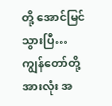တို့ အောင်မြင်သွားပြီ… ကျွန်တော်တို့အားလုံး အ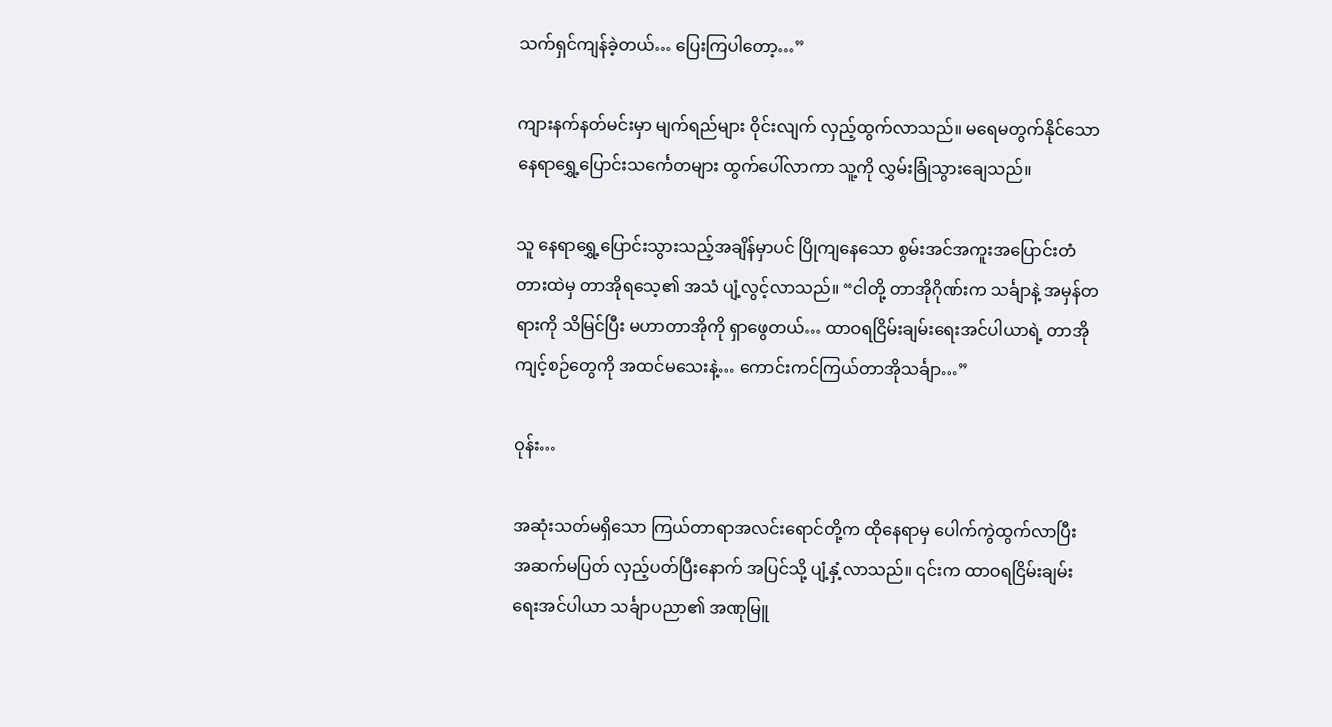သက်ရှင်ကျန်ခဲ့တယ်… ပြေးကြပါတော့…”

ကျားနက်နတ်မင်းမှာ မျက်ရည်များ ဝိုင်းလျက် လှည့်ထွက်လာသည်။ မရေမတွက်နိုင်သော နေရာရွှေ့ပြောင်းသင်္ကေတများ ထွက်ပေါ်လာကာ သူ့ကို လွှမ်းခြုံသွားချေသည်။

သူ နေရာရွှေ့ပြောင်းသွားသည့်အချိန်မှာပင် ပြိုကျနေသော စွမ်းအင်အကူးအပြောင်းတံတားထဲမှ တာအိုရသေ့၏ အသံ ပျံ့လွင့်လာသည်။ “ငါတို့ တာအိုဂိုဏ်းက သင်္ချာနဲ့ အမှန်တရားကို သိမြင်ပြီး မဟာတာအိုကို ရှာဖွေတယ်… ထာဝရငြိမ်းချမ်းရေးအင်ပါယာရဲ့ တာအိုကျင့်စဉ်တွေကို အထင်မသေးနဲ့… ကောင်းကင်ကြယ်တာအိုသင်္ချာ…”

ဝုန်း…

အဆုံးသတ်မရှိသော ကြယ်တာရာအလင်းရောင်တို့က ထိုနေရာမှ ပေါက်ကွဲထွက်လာပြီး အဆက်မပြတ် လှည့်ပတ်ပြီးနောက် အပြင်သို့ ပျံ့နှံ့လာသည်။ ၎င်းက ထာဝရငြိမ်းချမ်းရေးအင်ပါယာ သင်္ချာပညာ၏ အဏုမြူ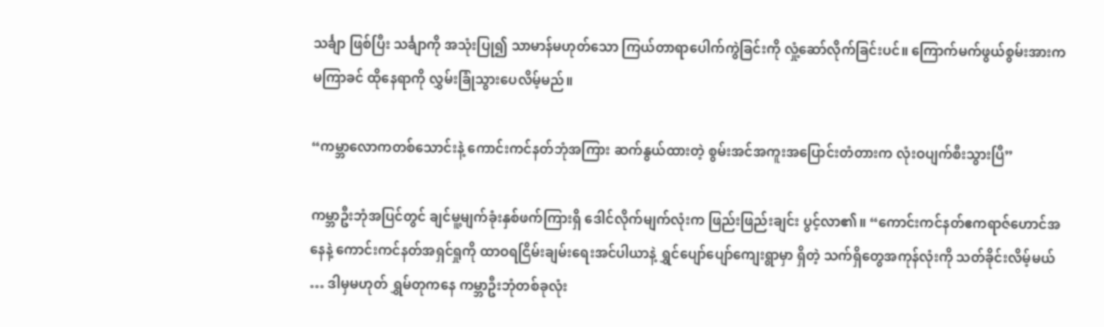သင်္ချာ ဖြစ်ပြီး သင်္ချာကို အသုံးပြု၍ သာမာန်မဟုတ်သော ကြယ်တာရာပေါက်ကွဲခြင်းကို လှုံ့ဆော်လိုက်ခြင်းပင်။ ကြောက်မက်ဖွယ်စွမ်းအားက မကြာခင် ထိုနေရာကို လွှမ်းခြုံသွားပေလိမ့်မည်။

“ကမ္ဘာလောကတစ်သောင်းနဲ့ ကောင်းကင်နတ်ဘုံအကြား ဆက်နွယ်ထားတဲ့ စွမ်းအင်အကူးအပြောင်းတံတားက လုံးဝပျက်စီးသွားပြီ”

ကမ္ဘာဦးဘုံအပြင်တွင် ချင်မူ့မျက်ခုံးနှစ်ဖက်ကြားရှိ ဒေါင်လိုက်မျက်လုံးက ဖြည်းဖြည်းချင်း ပွင့်လာ၏။ “ကောင်းကင်နတ်ဧကရာဇ်ဟောင်အနေနဲ့ ကောင်းကင်နတ်အရှင်ရှုကို ထာဝရငြိမ်းချမ်းရေးအင်ပါယာနဲ့ ရွှင်ပျော်ပျော်ကျေးရွာမှာ ရှိတဲ့ သက်ရှိတွေအကုန်လုံးကို သတ်ခိုင်းလိမ့်မယ် … ဒါမှမဟုတ် ရွှမ်တုကနေ ကမ္ဘာဦးဘုံတစ်ခုလုံး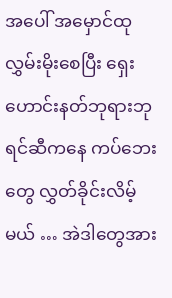အပေါ် အမှောင်ထု လွှမ်းမိုးစေပြီး ရှေးဟောင်းနတ်ဘုရားဘုရင်ဆီကနေ ကပ်ဘေးတွေ လွှတ်ခိုင်းလိမ့်မယ် … အဲဒါတွေအား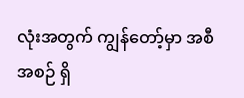လုံးအတွက် ကျွန်တော့်မှာ အစီအစဉ် ရှိ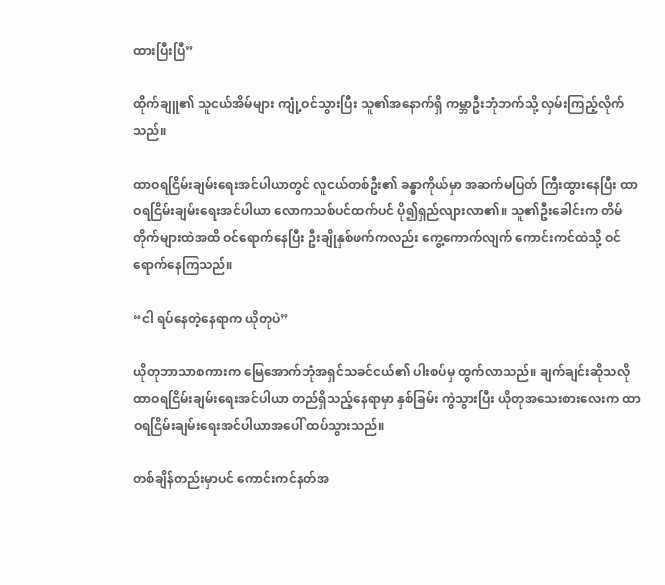ထားပြီးပြီ”

ထိုက်ချူ၏ သူငယ်အိမ်များ ကျုံ့ဝင်သွားပြီး သူ၏အနောက်ရှိ ကမ္ဘာဦးဘုံဘက်သို့ လှမ်းကြည့်လိုက်သည်။

ထာဝရငြိမ်းချမ်းရေးအင်ပါယာတွင် လူငယ်တစ်ဦး၏ ခန္ဓာကိုယ်မှာ အဆက်မပြတ် ကြီးထွားနေပြီး ထာဝရငြိမ်းချမ်းရေးအင်ပါယာ လောကသစ်ပင်ထက်ပင် ပို၍ရှည်လျားလာ၏။ သူ၏ဦးခေါင်းက တိမ်တိုက်များထဲအထိ ဝင်ရောက်နေပြီး ဦးချိုနှစ်ဖက်ကလည်း ကွေ့ကောက်လျက် ကောင်းကင်ထဲသို့ ဝင်ရောက်နေကြသည်။

“ငါ ရပ်နေတဲ့နေရာက ယိုတုပဲ”

ယိုတုဘာသာစကားက မြေအောက်ဘုံအရှင်သခင်ငယ်၏ ပါးစပ်မှ ထွက်လာသည်။ ချက်ချင်းဆိုသလို ထာဝရငြိမ်းချမ်းရေးအင်ပါယာ တည်ရှိသည့်နေရာမှာ နှစ်ခြမ်း ကွဲသွားပြီး ယိုတုအသေးစားလေးက ထာဝရငြိမ်းချမ်းရေးအင်ပါယာအပေါ် ထပ်သွားသည်။

တစ်ချိန်တည်းမှာပင် ကောင်းကင်နတ်အ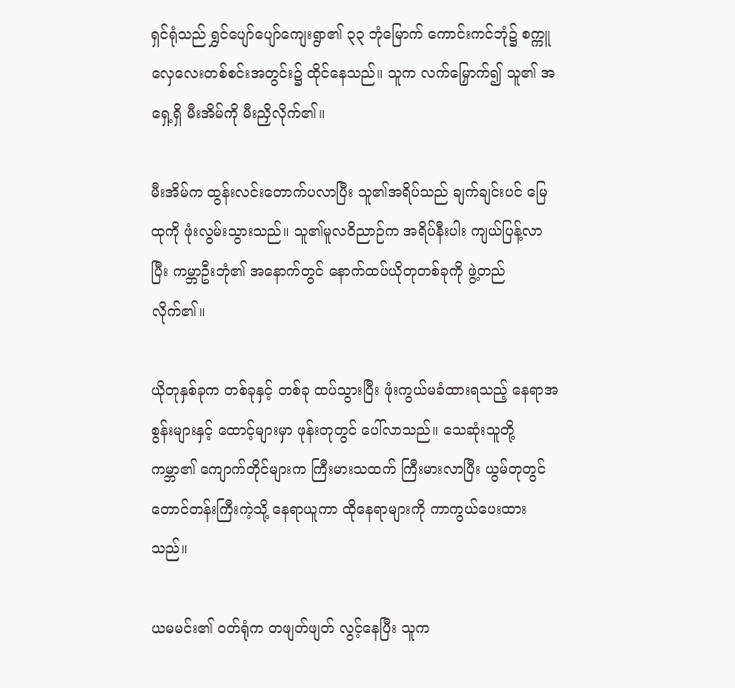ရှင်ရုံသည် ရွှင်ပျော်ပျော်ကျေးရွာ၏ ‌၃၃ ဘုံမြောက် ကောင်းကင်ဘုံ၌ စက္ကူလှေလေးတစ်စင်းအတွင်း၌ ထိုင်နေသည်။ သူက လက်မြှောက်၍ သူ၏ အရှေ့ရှိ မီးအိမ်ကို မီးညှိလိုက်၏။

မီးအိမ်က ထွန်းလင်းတောက်ပလာပြီး သူ၏အရိပ်သည် ချက်ချင်းပင် မြေထုကို ဖုံးလွမ်းသွားသည်။ သူ၏မူလဝိညာဉ်က အရိပ်နီးပါး ကျယ်ပြန့်လာပြီး ကမ္ဘာဦးဘုံ၏ အနောက်တွင် နောက်ထပ်ယိုတုတစ်ခုကို ဖွဲ့တည်လိုက်၏။

ယိုတုနှစ်ခုက တစ်ခုနှင့် တစ်ခု ထပ်သွားပြီး ဖုံးကွယ်မခံထားရသည့် နေရာအစွန်းများနှင့် ထောင့်များမှာ ဖုန်းတုတွင် ပေါ်လာသည်။ သေဆုံးသူတို့ ကမ္ဘာ၏ ကျောက်တိုင်များက ကြီးမားသထက် ကြီးမားလာပြီး ယွမ်တုတွင် တောင်တန်းကြီးကဲ့သို့ နေရာယူကာ ထိုနေရာများကို ကာကွယ်ပေးထားသည်။

ယမမင်း၏ ဝတ်ရုံက တဖျတ်ဖျတ် လွင့်နေပြီး သူက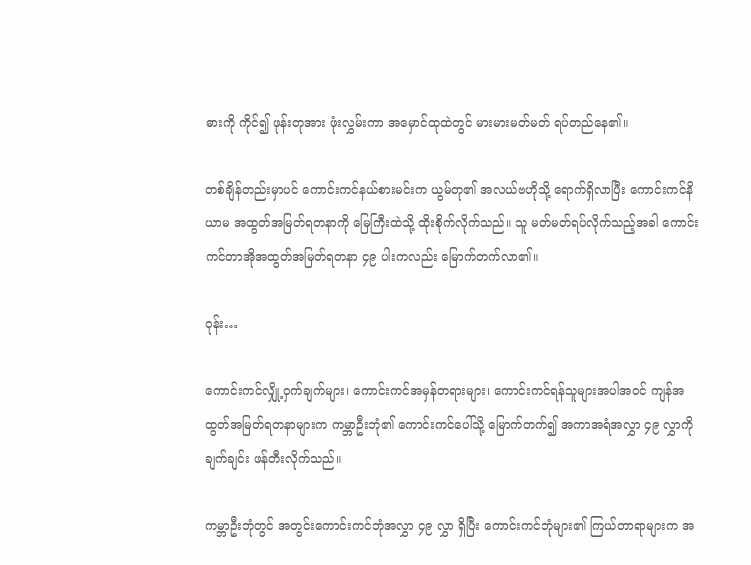ဓားကို ကိုင်၍ ဖုန်းတုအား ဖုံးလွှမ်းကာ အမှောင်ထုထဲတွင် မားမားမတ်မတ် ရပ်တည်နေ၏။

တစ်ချိန်တည်းမှာပင် ကောင်းကင်နယ်စားမင်းက ယွမ်တု၏ အလယ်ဗဟိုသို့ ရောက်ရှိလာပြီး ကောင်းကင်နိယာမ အထွတ်အမြတ်ရတနာကို မြေကြီးထဲသို့ ထိုးစိုက်လိုက်သည်။ သူ မတ်မတ်ရပ်လိုက်သည့်အခါ ကောင်းကင်တာအိုအထွတ်အမြတ်ရတနာ ၄၉ ပါးကလည်း မြောက်တက်လာ၏။

ဝုန်း…

ကောင်းကင်လျှို့ဝှက်ချက်များ၊ ကောင်းကင်အမှန်တရားများ၊ ကောင်းကင်ရန်သူများအပါအဝင် ကျန်အထွတ်အမြတ်ရတနာများက ကမ္ဘာဦးဘုံ၏ ကောင်းကင်ပေါ်သို့ မြောက်တက်၍ အကာအရံအလွှာ ၄၉ လွှာကို ချက်ချင်း ဖန်တီးလိုက်သည်။

ကမ္ဘာဦးဘုံတွင် အတွင်းကောင်းကင်ဘုံအလွှာ ၄၉ လွှာ ရှိပြီး ကောင်းကင်ဘုံများ၏ ကြယ်တာရာများက အ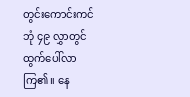တွင်းကောင်းကင်ဘုံ ၄၉ လွှာတွင် ထွက်ပေါ်လာကြ၏။ နေ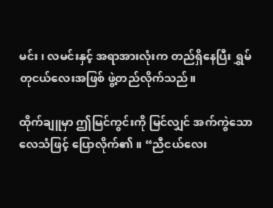မင်း၊ လမင်းနှင့် အရာအားလုံးက တည်ရှိနေပြီး ရွှမ်တုငယ်လေးအဖြစ် ဖွဲ့တည်လိုက်သည်။

ထိုက်ချူမှာ ဤမြင်ကွင်းကို မြင်လျှင် အက်ကွဲသော လေသံဖြင့် ပြောလိုက်၏။ “ညီငယ်လေး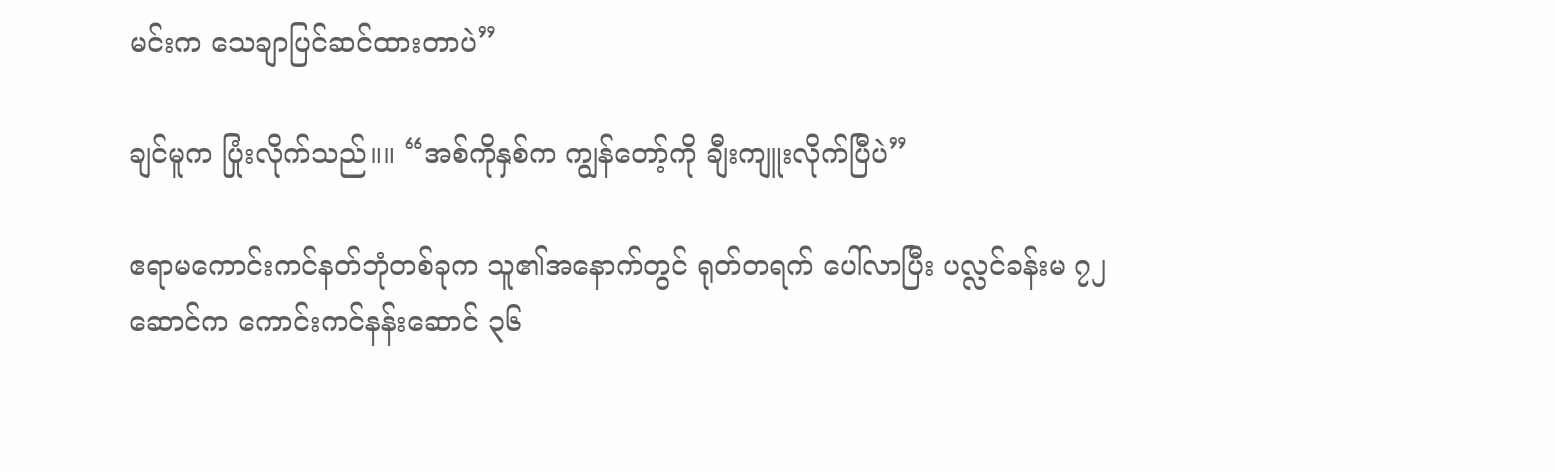မင်းက သေချာပြင်ဆင်ထားတာပဲ”

ချင်မူက ပြုံးလိုက်သည်။။ “အစ်ကိုနှစ်က ကျွန်တော့်ကို ချီးကျူးလိုက်ပြီပဲ”

ဧရာမကောင်းကင်နတ်ဘုံတစ်ခုက သူ၏အနောက်တွင် ရုတ်တရက် ပေါ်လာပြီး ပလ္လင်ခန်းမ ၇၂ ဆောင်က ကောင်းကင်နန်းဆောင် ၃၆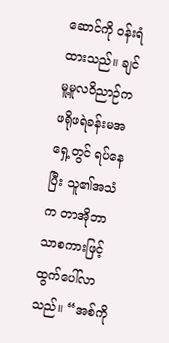ဆောင်ကို ဝန်းရံထားသည်။ ချင်မူ့မူလဝိညာဉ်က ဖရိုဖရဲခန်းမအရှေ့တွင် ရပ်နေပြီး သူ၏အသံက တာအိုဘာသာစကားဖြင့် ထွက်ပေါ်လာသည်။ “အစ်ကို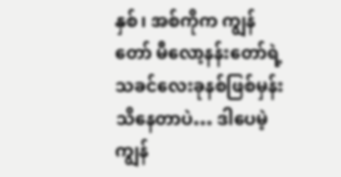နှစ်၊ အစ်ကိုက ကျွန်တော် မီလော့နန်းတော်ရဲ့ သခင်လေးခုနစ်ဖြစ်မှန်း သိနေတာပဲ… ဒါပေမဲ့ ကျွန်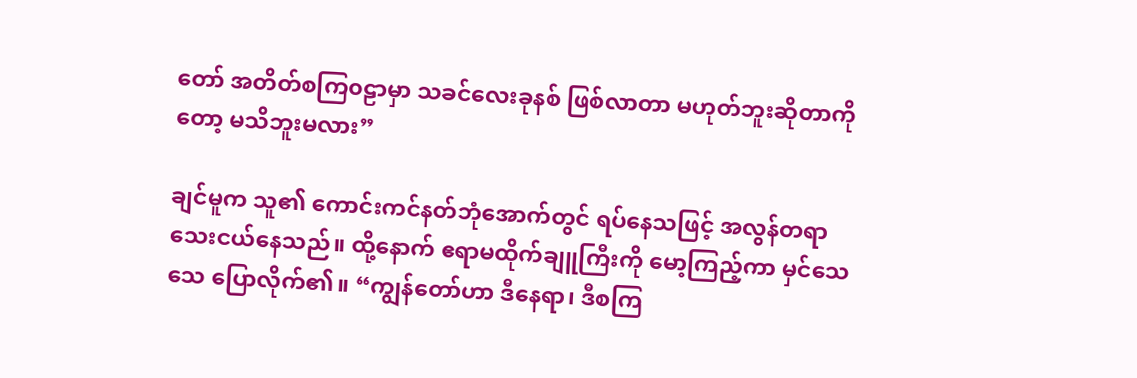တော် အတိတ်စကြ၀ဠာမှာ သခင်လေးခုနစ် ဖြစ်လာတာ မဟုတ်ဘူးဆိုတာကိုတော့ မသိဘူးမလား”

ချင်မူက သူ၏ ကောင်းကင်နတ်ဘုံအောက်တွင် ရပ်နေသဖြင့် အလွန်တရာ သေးငယ်နေသည်။ ထို့နောက် ဧရာမထိုက်ချူကြီးကို မော့ကြည့်ကာ မှင်သေသေ ပြောလိုက်၏။ “ကျွန်တော်ဟာ ဒီနေရာ၊ ဒီစကြ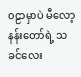၀ဠာမှာပဲ မီလော့နန်းတော်ရဲ့ သခင်လေး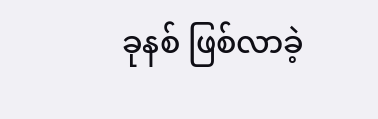ခုနစ် ဖြစ်လာခဲ့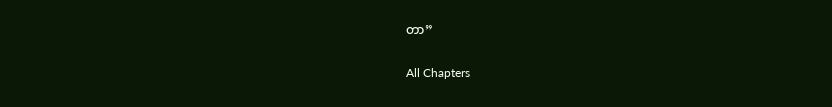တာ”

All Chapters